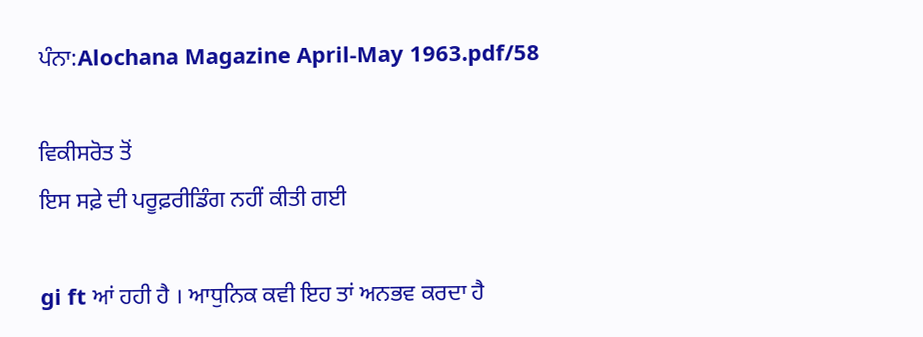ਪੰਨਾ:Alochana Magazine April-May 1963.pdf/58

ਵਿਕੀਸਰੋਤ ਤੋਂ
ਇਸ ਸਫ਼ੇ ਦੀ ਪਰੂਫ਼ਰੀਡਿੰਗ ਨਹੀਂ ਕੀਤੀ ਗਈ

gi ft ਆਂ ਹਹੀ ਹੈ । ਆਧੁਨਿਕ ਕਵੀ ਇਹ ਤਾਂ ਅਨਭਵ ਕਰਦਾ ਹੈ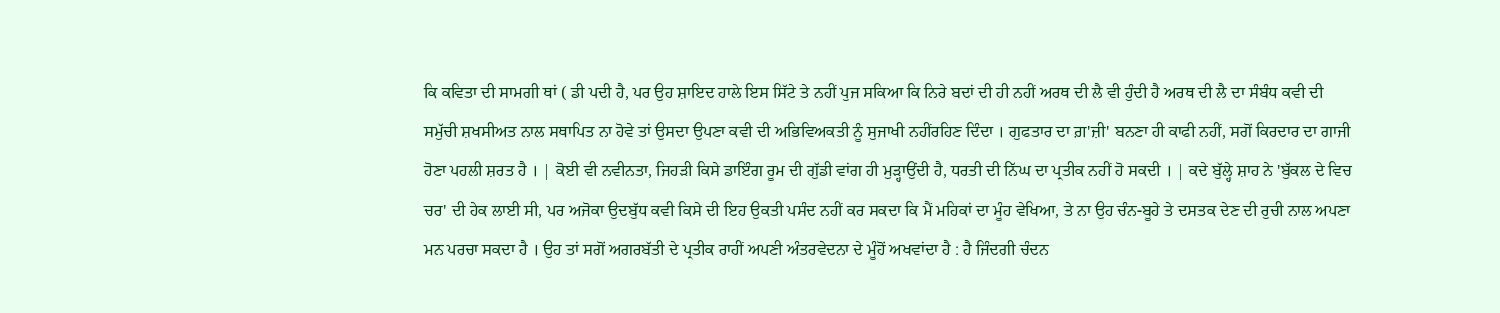ਕਿ ਕਵਿਤਾ ਦੀ ਸਾਮਗੀ ਥਾਂ ( ਡੀ ਪਦੀ ਹੈ, ਪਰ ਉਹ ਸ਼ਾਇਦ ਹਾਲੇ ਇਸ ਸਿੱਟੇ ਤੇ ਨਹੀਂ ਪੁਜ ਸਕਿਆ ਕਿ ਨਿਰੇ ਬਦਾਂ ਦੀ ਹੀ ਨਹੀਂ ਅਰਥ ਦੀ ਲੈ ਵੀ ਹੁੰਦੀ ਹੈ ਅਰਥ ਦੀ ਲੈ ਦਾ ਸੰਬੰਧ ਕਵੀ ਦੀ ਸਮੁੱਚੀ ਸ਼ਖਸੀਅਤ ਨਾਲ ਸਥਾਪਿਤ ਨਾ ਹੋਵੇ ਤਾਂ ਉਸਦਾ ਉਪਣਾ ਕਵੀ ਦੀ ਅਭਿਵਿਅਕਤੀ ਨੂੰ ਸੁਜਾਖੀ ਨਹੀਂਰਹਿਣ ਦਿੰਦਾ । ਗੁਫਤਾਰ ਦਾ ਗ਼'ਜ਼ੀ' ਬਨਣਾ ਹੀ ਕਾਫੀ ਨਹੀਂ, ਸਗੋਂ ਕਿਰਦਾਰ ਦਾ ਗਾਜੀ ਹੋਣਾ ਪਹਲੀ ਸ਼ਰਤ ਹੈ । | ਕੋਈ ਵੀ ਨਵੀਨਤਾ, ਜਿਹੜੀ ਕਿਸੇ ਡਾਇੰਗ ਰੂਮ ਦੀ ਗੁੱਡੀ ਵਾਂਗ ਹੀ ਮੁੜ੍ਹਾਉਂਦੀ ਹੈ, ਧਰਤੀ ਦੀ ਨਿੱਘ ਦਾ ਪ੍ਰਤੀਕ ਨਹੀਂ ਹੋ ਸਕਦੀ । | ਕਦੇ ਬੁੱਲ੍ਹੇ ਸ਼ਾਹ ਨੇ 'ਬੁੱਕਲ ਦੇ ਵਿਚ ਚਰ' ਦੀ ਹੇਕ ਲਾਈ ਸੀ, ਪਰ ਅਜੋਕਾ ਉਦਬੁੱਧ ਕਵੀ ਕਿਸੇ ਦੀ ਇਹ ਉਕਤੀ ਪਸੰਦ ਨਹੀਂ ਕਰ ਸਕਦਾ ਕਿ ਮੈਂ ਮਹਿਕਾਂ ਦਾ ਮੂੰਹ ਵੇਖਿਆ, ਤੇ ਨਾ ਉਹ ਚੰਨ-ਬੂਹੇ ਤੇ ਦਸਤਕ ਦੇਣ ਦੀ ਰੁਚੀ ਨਾਲ ਅਪਣਾ ਮਨ ਪਰਚਾ ਸਕਦਾ ਹੈ । ਉਹ ਤਾਂ ਸਗੋਂ ਅਗਰਬੱਤੀ ਦੇ ਪ੍ਰਤੀਕ ਰਾਹੀਂ ਅਪਣੀ ਅੰਤਰਵੇਦਨਾ ਦੇ ਮੂੰਹੋਂ ਅਖਵਾਂਦਾ ਹੈ : ਹੈ ਜਿੰਦਗੀ ਚੰਦਨ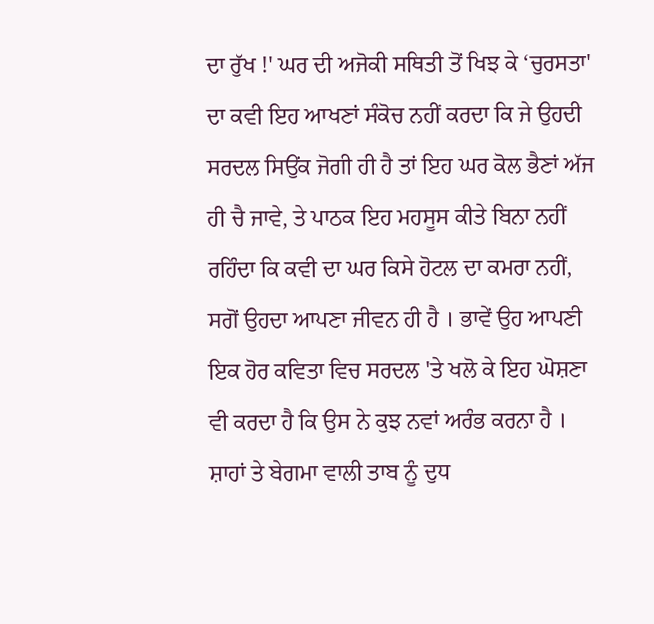ਦਾ ਰੁੱਖ !' ਘਰ ਦੀ ਅਜੋਕੀ ਸਥਿਤੀ ਤੋਂ ਖਿਝ ਕੇ ‘ਚੁਰਸਤਾ' ਦਾ ਕਵੀ ਇਹ ਆਖਣਾਂ ਸੰਕੋਚ ਨਹੀਂ ਕਰਦਾ ਕਿ ਜੇ ਉਹਦੀ ਸਰਦਲ ਸਿਉਂਕ ਜੋਗੀ ਹੀ ਹੈ ਤਾਂ ਇਹ ਘਰ ਕੋਲ ਭੈਣਾਂ ਅੱਜ ਹੀ ਚੈ ਜਾਵੇ, ਤੇ ਪਾਠਕ ਇਹ ਮਹਸੂਸ ਕੀਤੇ ਬਿਨਾ ਨਹੀਂ ਰਹਿੰਦਾ ਕਿ ਕਵੀ ਦਾ ਘਰ ਕਿਸੇ ਹੋਟਲ ਦਾ ਕਮਰਾ ਨਹੀਂ, ਸਗੋਂ ਉਹਦਾ ਆਪਣਾ ਜੀਵਨ ਹੀ ਹੈ । ਭਾਵੇਂ ਉਹ ਆਪਣੀ ਇਕ ਹੋਰ ਕਵਿਤਾ ਵਿਚ ਸਰਦਲ 'ਤੇ ਖਲੋ ਕੇ ਇਹ ਘੋਸ਼ਣਾ ਵੀ ਕਰਦਾ ਹੈ ਕਿ ਉਸ ਨੇ ਕੁਝ ਨਵਾਂ ਅਰੰਭ ਕਰਨਾ ਹੈ । ਸ਼ਾਹਾਂ ਤੇ ਬੇਗਮਾ ਵਾਲੀ ਤਾਬ ਨੂੰ ਦੁਧ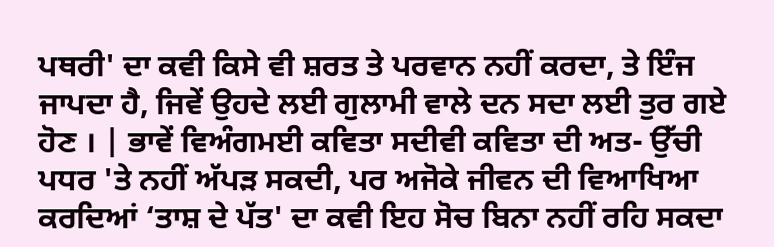ਪਥਰੀ' ਦਾ ਕਵੀ ਕਿਸੇ ਵੀ ਸ਼ਰਤ ਤੇ ਪਰਵਾਨ ਨਹੀਂ ਕਰਦਾ, ਤੇ ਇੰਜ ਜਾਪਦਾ ਹੈ, ਜਿਵੇਂ ਉਹਦੇ ਲਈ ਗੁਲਾਮੀ ਵਾਲੇ ਦਨ ਸਦਾ ਲਈ ਤੁਰ ਗਏ ਹੋਣ । | ਭਾਵੇਂ ਵਿਅੰਗਮਈ ਕਵਿਤਾ ਸਦੀਵੀ ਕਵਿਤਾ ਦੀ ਅਤ- ਉੱਚੀ ਪਧਰ 'ਤੇ ਨਹੀਂ ਅੱਪੜ ਸਕਦੀ, ਪਰ ਅਜੋਕੇ ਜੀਵਨ ਦੀ ਵਿਆਖਿਆ ਕਰਦਿਆਂ ‘ਤਾਸ਼ ਦੇ ਪੱਤ' ਦਾ ਕਵੀ ਇਹ ਸੋਚ ਬਿਨਾ ਨਹੀਂ ਰਹਿ ਸਕਦਾ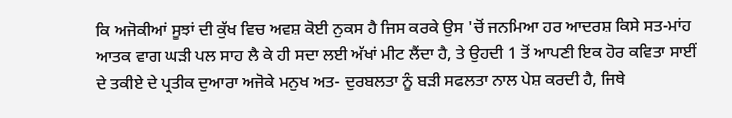ਕਿ ਅਜੋਕੀਆਂ ਸੂਝਾਂ ਦੀ ਕੁੱਖ ਵਿਚ ਅਵਸ਼ ਕੋਈ ਨੁਕਸ ਹੈ ਜਿਸ ਕਰਕੇ ਉਸ 'ਚੋਂ ਜਨਮਿਆ ਹਰ ਆਦਰਸ਼ ਕਿਸੇ ਸਤ-ਮਾਂਹ ਆਤਕ ਵਾਗ ਘੜੀ ਪਲ ਸਾਹ ਲੈ ਕੇ ਹੀ ਸਦਾ ਲਈ ਅੱਖਾਂ ਮੀਟ ਲੈਂਦਾ ਹੈ, ਤੇ ਉਹਦੀ 1 ਤੋਂ ਆਪਣੀ ਇਕ ਹੋਰ ਕਵਿਤਾ ਸਾਈਂ ਦੇ ਤਕੀਏ ਦੇ ਪ੍ਰਤੀਕ ਦੁਆਰਾ ਅਜੋਕੇ ਮਨੁਖ ਅਤ- ਦੁਰਬਲਤਾ ਨੂੰ ਬੜੀ ਸਫਲਤਾ ਨਾਲ ਪੇਸ਼ ਕਰਦੀ ਹੈ, ਜਿਥੇ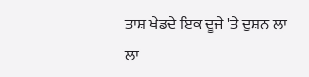ਤਾਸ਼ ਖੇਡਦੇ ਇਕ ਦੂਜੇ 'ਤੇ ਦੁਸ਼ਨ ਲਾ ਲਾ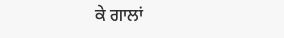ਕੇ ਗਾਲਾਂ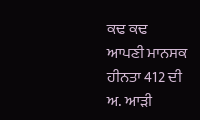ਕਢ ਕਢ ਆਪਣੀ ਮਾਨਸਕ ਹੀਨਤਾ 412 ਦੀ ਅ. ਆੜੀ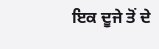ਇਕ ਦੂਜੇ ਤੋਂ ਦੇ